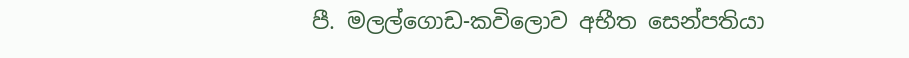පී. මලල්ගොඩ-කවිලොව අභීත සෙන්පතියා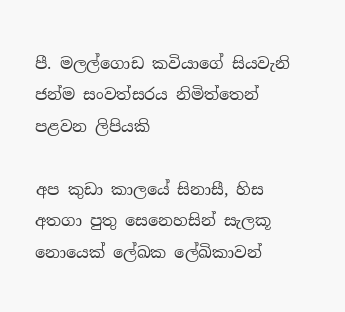පී. මලල්ගොඩ කවියාගේ සියවැනි ජන්ම සංවත්සරය නිමිත්තෙන් පළවන ලිපියකි

අප කුඩා කාලයේ සිනාසී, හිස අතගා පුතු සෙනෙහසින් සැලකූ නොයෙක් ලේඛක ලේඛිකාවන්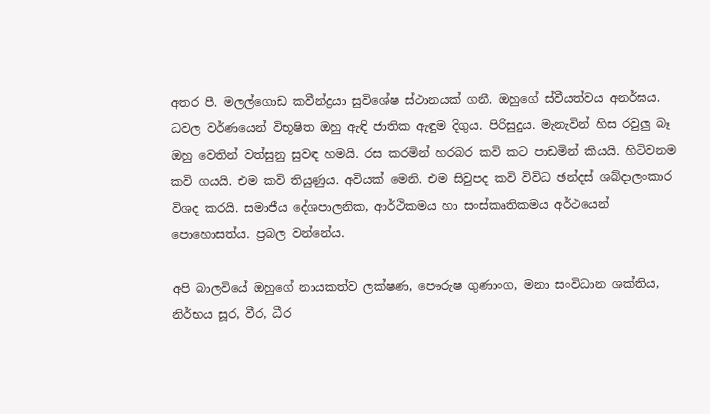අතර පී. මලල්ගොඩ කවීන්ද්‍රයා සුවිශේෂ ස්ථානයක් ගනී. ඔහුගේ ස්වීයත්වය අනර්ඝය. ධවල වර්ණයෙන් විභූෂිත ඔහු ඇඳි ජාතික ඇඳුම දිගුය. පිරිසුදුය. මැනැවින් හිස රවුලු බෑ ඔහු වෙතින් වත්සුනු සුවඳ හමයි. රස කරමින් හරබර කවි කට පාඩමින් කියයි. හිටිවනම කවි ගයයි. එම කවි තියුණුය. අවියක් මෙනි. එම සිවුපද කවි විවිධ ඡන්දස් ශබ්දාලංකාර විශද කරයි. සමාජීය දේශපාලනික, ආර්ථිකමය හා සංස්කෘතිකමය අර්ථයෙන් පොහොසත්ය. ප්‍රබල වන්නේය.

අපි බාලවියේ ඔහුගේ නායකත්ව ලක්ෂණ, පෞරුෂ ගුණාංග, මනා සංවිධාන ශක්තිය, නිර්භය සූර, වීර, ධීර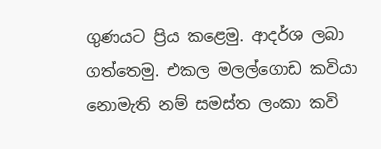ගුණයට ප්‍රිය කළෙමු. ආදර්ශ ලබා ගත්තෙමු. එකල මලල්ගොඩ කවියා නොමැති නම් සමස්ත ලංකා කවි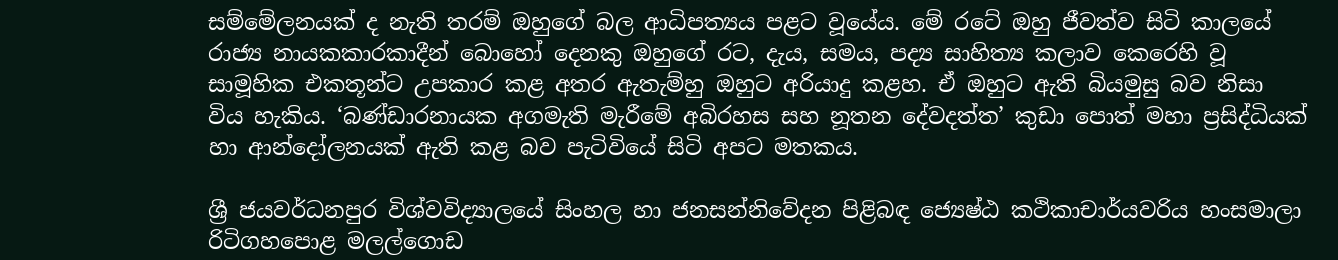සම්මේලනයක් ද නැති තරම් ඔහුගේ බල ආධිපත්‍යය පළට වූයේය. මේ රටේ ඔහු ජීවත්ව සිටි කාලයේ රාජ්‍ය නායකකාරකාදීන් බොහෝ දෙනකු ඔහුගේ රට, දැය, සමය, පද්‍ය සාහිත්‍ය කලාව කෙරෙහි වූ සාමූහික එකතූන්ට උපකාර කළ අතර ඇතැම්හු ඔහුට අරියාදු කළහ. ඒ ඔහුට ඇති බියමුසු බව නිසා විය හැකිය. ‘බණ්ඩාරනායක අගමැති මැරීමේ අබිරහස සහ නූතන දේවදත්ත’ කුඩා පොත් මහා ප්‍රසිද්ධියක් හා ආන්දෝලනයක් ඇති කළ බව පැටිවියේ සිටි අපට මතකය.

ශ්‍රී ජයවර්ධනපුර විශ්වවිද්‍යාලයේ සිංහල හා ජනසන්නිවේදන පිළිබඳ ජ්‍යෙෂ්ඨ කථිකාචාර්යවරිය හංසමාලා රිටිගහපොළ මලල්ගොඩ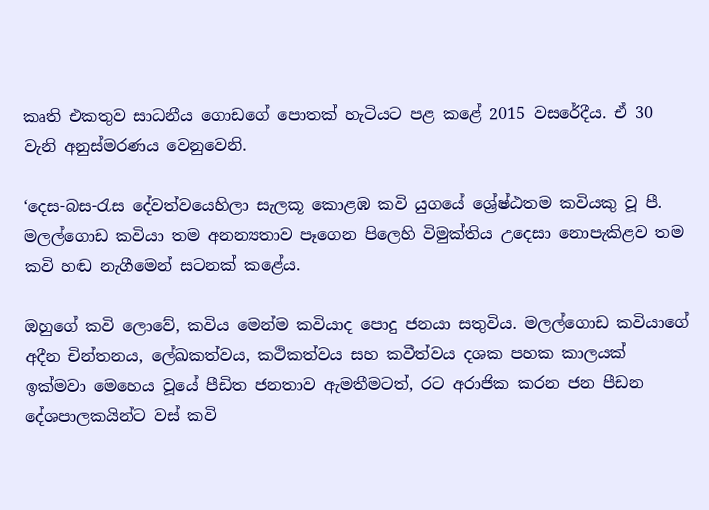කෘති එකතුව සාධනීය ගොඩගේ පොතක් හැටියට පළ කළේ 2015 වසරේදීය. ඒ 30 වැනි අනුස්මරණය වෙනුවෙනි.

‘දෙස-බස-රැස දේවත්වයෙහිලා සැලකූ කොළඹ කවි යුගයේ ශ්‍රේෂ්ඨතම කවියකු වූ පී. මලල්ගොඩ කවියා තම අනන්‍යතාව පෑගෙන පිලෙහි විමුක්තිය උදෙසා නොපැකිළව තම කවි හඬ නැගීමෙන් සටනක් කළේය.

ඔහුගේ කවි ලොවේ, කවිය මෙන්ම කවියාද පොදු ජනයා සතුවිය. මලල්ගොඩ කවියාගේ අදීන චින්තනය, ලේඛකත්වය, කථිකත්වය සහ කවීත්වය දශක පහක කාලයක් ඉක්මවා මෙහෙය වූයේ පීඩිත ජනතාව ඇමතීමටත්, රට අරාජික කරන ජන පීඩන දේශපාලකයින්ට වස් කවි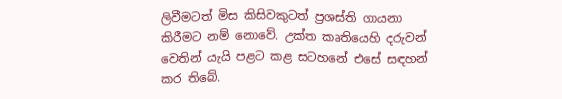ලිවීමටත් මිස කිසිවකුටත් ප්‍රශස්ති ගායනා කිරීමට නම් නොවේ. උක්ත කෘතියෙහි දරුවන් වෙතින් යැයි පළට කළ සටහනේ එසේ සඳහන් කර තිබේ.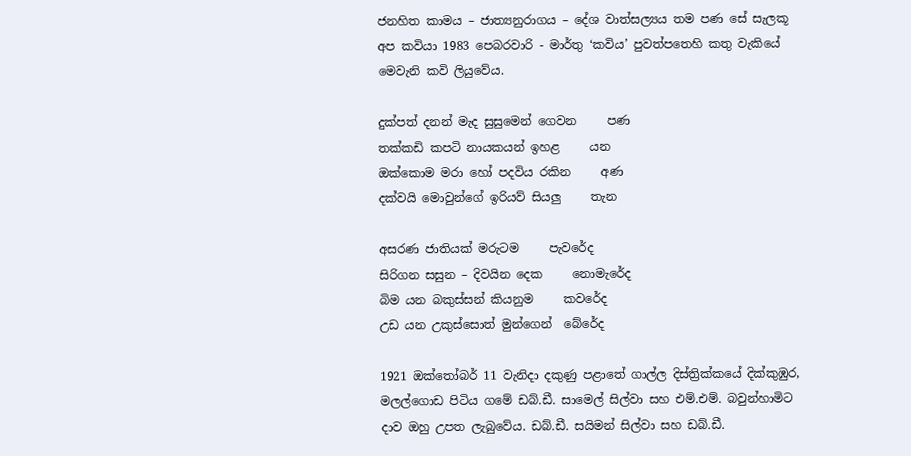ජනහිත කාමය – ජාත්‍යනුරාගය – දේශ වාත්සල්‍යය තම පණ සේ සැලකූ අප කවියා 1983 පෙබරවාරි - මාර්තු ‘කවිය’ පුවත්පතෙහි කතු වැකියේ මෙවැනි කවි ලියුවේය.

දුක්පත් දනන් මැද සුසුමෙන් ගෙවන     පණ
තක්කඩි කපටි නායකයන් ඉහළ     යන
ඔක්කොම මරා හෝ පදවිය රකින     අණ
දක්වයි මොවුන්ගේ ඉරියව් සියලු     තැන

අසරණ ජාතියක් මරුටම     පැවරේද
සිරිගන සසුන – දිවයින දෙක     නොමැරේද
බිම යන බකුස්සන් කියනුම     කවරේද
උඩ යන උකුස්සොත් මුන්ගෙන්  බේරේද

1921 ඔක්තෝබර් 11 වැනිදා දකුණු පළාතේ ගාල්ල දිස්ත්‍රික්කයේ දික්කුඹුර, මලල්ගොඩ පිටිය ගමේ ඩබ්.ඩී. සාමෙල් සිල්වා සහ එම්.එම්. බවුන්හාමිට දාව ඔහු උපත ලැබුවේය. ඩබ්.ඩී. සයිමන් සිල්වා සහ ඩබ්.ඩී.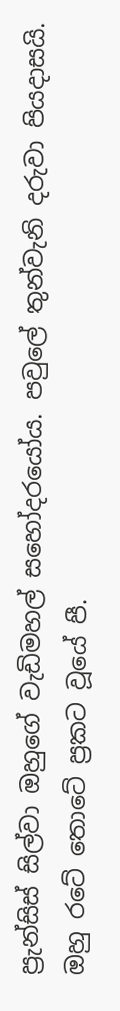ප්‍රැන්සිස් සිල්වා ඔහුගේ වැඩිමහල් සහෝදරයෝය. පවුලේ තුන්වැනි දරුවා පියදාසයි. ඔහු රටේ තොටේ ප්‍රකට වූයේ පී.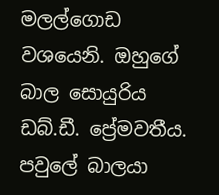මලල්ගොඩ වශයෙනි. ඔහුගේ බාල සොයුරිය ඩබ්.ඩී. ප්‍රේමවතීය. පවුලේ බාලයා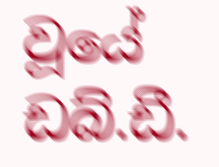වූයේ ඩබ්.ඩී.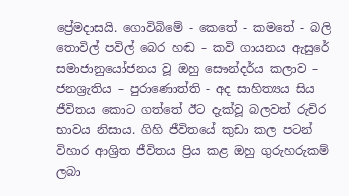ප්‍රේමදාසයි. ගොවිබිමේ - කෙතේ - කමතේ - බලි තොවිල් පවිල් බෙර හඬ – කවි ගායනය ඇසුරේ සමාජානුයෝජනය වූ ඔහු සෞන්දර්ය කලාව – ජනශ්‍රැතිය – පුරාණොත්ති - අද සාහිත්‍යය සිය ජීවිතය කොට ගත්තේ ඊට දැක්වූ බලවත් රුචිර භාවය නිසාය. ගිහි ජීවිතයේ කුඩා කල පටන් විහාර ආශ්‍රිත ජීවිතය ප්‍රිය කළ ඔහු ගුරුහරුකම් ලබා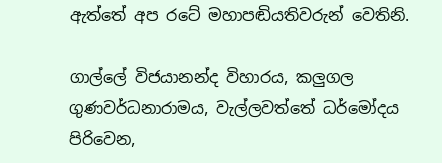ඇත්තේ අප රටේ මහාපඬියතිවරුන් වෙතිනි.

ගාල්ලේ විජයානන්ද විහාරය, කලුගල ගුණවර්ධනාරාමය, වැල්ලවත්තේ ධර්මෝදය පිරිවෙන,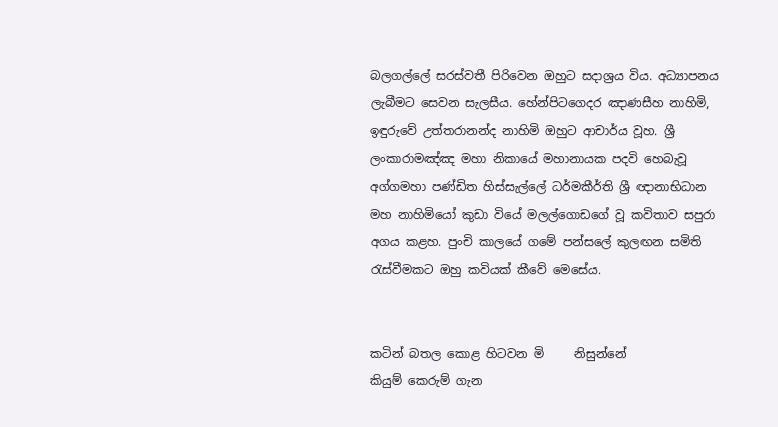බලගල්ලේ සරස්වතී පිරිවෙන ඔහුට සදාශ්‍රය විය. අධ්‍යාපනය ලැබීමට සෙවන සැලසීය. හේන්පිටගෙදර ඤාණසීහ නාහිමි, ඉඳුරුවේ උත්තරානන්ද නාහිමි ඔහුට ආචාර්ය වූහ. ශ්‍රී ලංකාරාමඤ්ඤ මහා නිකායේ මහානායක පදවි හෙබැවූ අග්ගමහා පණ්ඩිත හිස්සැල්ලේ ධර්මකීර්ති ශ්‍රී ඥානාභිධාන මහ නාහිමියෝ කුඩා වියේ මලල්ගොඩගේ වූ කවිතාව සපුරා අගය කළහ. පුංචි කාලයේ ගමේ පන්සලේ කුලඟන සමිති රැස්වීමකට ඔහු කවියක් කීවේ මෙසේය.


කටින් බතල කොළ හිටවන මි     නිසුන්නේ
කියුම් කෙරුම් ගැන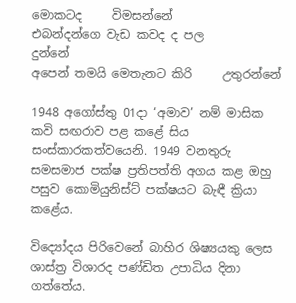මොකටද     විමසන්නේ
එබන්දන්ගෙ වැඩ කවද ද පල           දුන්නේ
අපෙන් තමයි මෙතැනට කිරි     උතුරන්නේ

1948 අගෝස්තු 01දා ‘අමාව’ නම් මාසික කවි සඟරාව පළ කළේ සිය සංස්කාරකත්වයෙනි. 1949 වනතුරු සමසමාජ පක්ෂ ප්‍රතිපත්ති අගය කළ ඔහු පසුව කොමියුනිස්ට් පක්ෂයට බැඳී ක්‍රියා කළේය.

විද්‍යෝදය පිරිවෙනේ බාහිර ශිෂ්‍යයකු ලෙස ශාස්ත්‍ර විශාරද පණ්ඩිත උපාධිය දිනා ගත්තේය.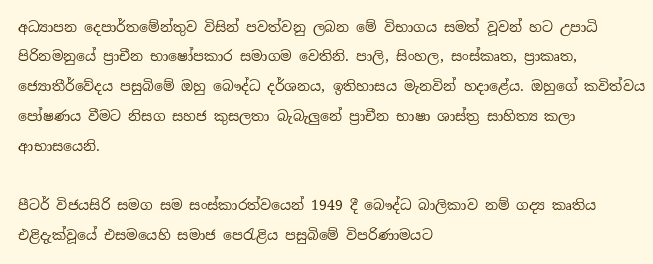අධ්‍යාපන දෙපාර්තමේන්තුව විසින් පවත්වනු ලබන මේ විභාගය සමත් වූවන් හට උපාධි පිරිනමනුයේ ප්‍රාචීන භාෂෝපකාර සමාගම වෙතිනි. පාලි, සිංහල, සංස්කෘත, ප්‍රාකෘත, ජ්‍යොතීර්වේදය පසුබිමේ ඔහු බෞද්ධ දර්ශනය, ඉතිහාසය මැනවින් හදාළේය. ඔහුගේ කවිත්වය පෝෂණය වීමට නිසග සහජ කුසලතා බැබැලුනේ ප්‍රාචීන භාෂා ශාස්ත්‍ර සාහිත්‍ය කලා ආභාසයෙනි.

පීටර් විජයසිරි සමග සම සංස්කාරත්වයෙන් 1949 දී බෞද්ධ බාලිකාව නම් ගද්‍ය කෘතිය එළිදැක්වූයේ එසමයෙහි සමාජ පෙරැළිය පසුබිමේ විපරිණාමයට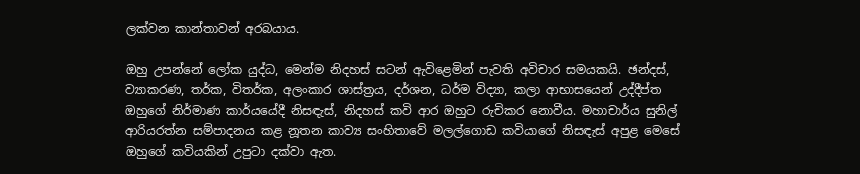ලක්වන කාන්තාවන් අරබයාය.

ඔහු උපන්නේ ලෝක යුද්ධ, මෙන්ම නිදහස් සටන් ඇවිළෙමින් පැවති අවිචාර සමයකයි. ඡන්දස්, ව්‍යාකරණ, තර්ක, විතර්ක, අලංකාර ශාස්ත්‍රය, දර්ශන, ධර්ම විද්‍යා, කලා ආභාසයෙන් උද්දීප්ත ඔහුගේ නිර්මාණ කාර්යයේදී නිසඳැස්, නිදහස් කවි ආර ඔහුට රුචිකර නොවීය. මහාචාර්ය සුනිල් ආරියරත්න සම්පාදනය කළ නූතන කාව්‍ය සංහිතාවේ මලල්ගොඩ කවියාගේ නිසඳැස් අපුළ මෙසේ ඔහුගේ කවියකින් උපුටා දක්වා ඇත.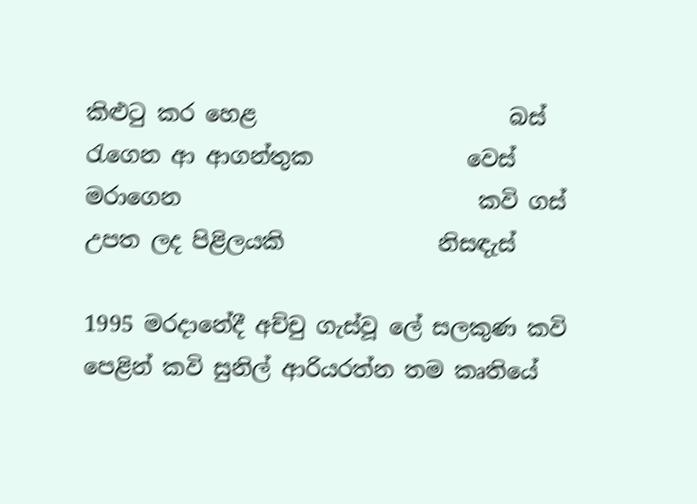කිළුටු කර හෙළ                       බස්
රැගෙන ආ ආගන්තුක              වෙස්
මරාගෙන                           කවි ගස්
උපත ලද පිළිලයකි              නිසඳැස්

1995 මරදානේදී අච්චු ගැස්වූ ලේ සලකුණ කවි පෙළින් කවි සුනිල් ආරියරත්න තම කෘතියේ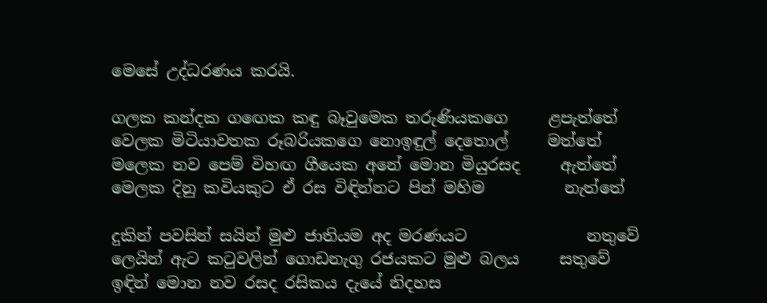මෙසේ උද්ධරණය කරයි.

ගලක කන්දක ගඟෙක කඳු බෑවුමෙක තරුණියකගෙ     ළපැත්තේ
වෙලක මිටියාවතක රූබරියකගෙ නොඉඳුල් දෙතොල්     මත්තේ
මලෙක නව පෙම් විහඟ ගීයෙක අනේ මොන මියුරසද     ඇත්තේ
මෙලක දිනු කවියකුට ඒ රස විඳින්නට පින් මහිම          නැත්තේ

දුකින් පවසින් සයින් මුළු ජාතියම අද මරණයට               නතුවේ
ලෙයින් ඇට කටුවලින් ගොඩනැගු රජයකට මුළු බලය     සතුවේ
ඉඳින් මොන නව රසද රසිකය දැයේ නිදහස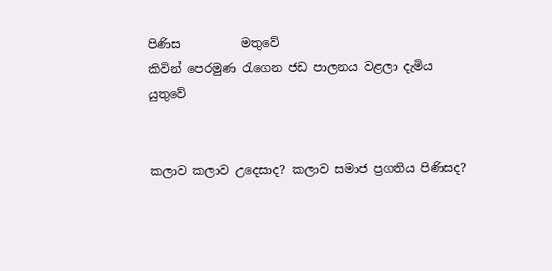පිණිස          මතුවේ
කිවින් පෙරමුණ රැගෙන ජඩ පාලනය වළලා දැමිය           යුතුවේ


කලාව කලාව උදෙසාද? කලාව සමාජ ප්‍රගතිය පිණිසද?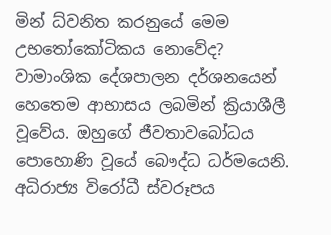මින් ධ්වනිත කරනුයේ මෙම උභතෝකෝටිකය නොවේද?
වාමාංශික දේශපාලන දර්ශනයෙන් හෙතෙම ආභාසය ලබමින් ක්‍රියාශීලී වූවේය. ඔහුගේ ජීවතාවබෝධය පොහොණි වූයේ බෞද්ධ ධර්මයෙනි. අධිරාජ්‍ය විරෝධී ස්වරූපය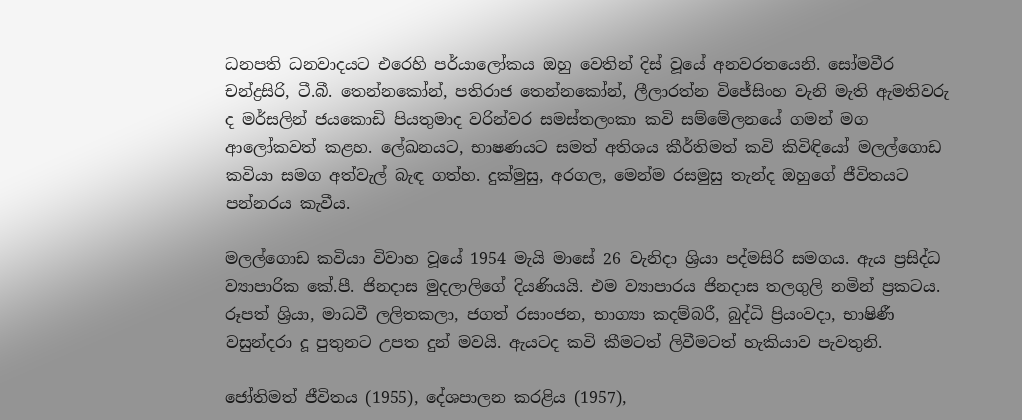ධනපති ධනවාදයට එරෙහි පර්යාලෝකය ඔහු වෙතින් දිස් වූයේ අනවරතයෙනි. සෝමවීර චන්ද්‍රසිරි, ටී.බී. තෙන්නකෝන්, පතිරාජ තෙන්නකෝන්, ලීලාරත්න විජේසිංහ වැනි මැති ඇමතිවරු ද මර්සලින් ජයකොඩි පියතුමාද වරින්වර සමස්තලංකා කවි සම්මේලනයේ ගමන් මග ආලෝකවත් කළහ. ලේඛනයට, භාෂණයට සමත් අතිශය කීර්තිමත් කවි කිවිඳියෝ මලල්ගොඩ කවියා සමග අත්වැල් බැඳ ගත්හ. දුක්මුසු, අරගල, මෙන්ම රසමුසු තැන්ද ඔහුගේ ජීවිතයට පන්නරය කැවීය.

මලල්ගොඩ කවියා විවාහ වූයේ 1954 මැයි මාසේ 26 වැනිදා ශ්‍රියා පද්මසිරි සමගය. ඇය ප්‍රසිද්ධ ව්‍යාපාරික කේ.පී. ජිනදාස මුදලාලිගේ දියණියයි. එම ව්‍යාපාරය ජිනදාස තලගුලි නමින් ප්‍රකටය. රූපත් ශ්‍රියා, මාධවී ලලිතකලා, ජගත් රසාංජන, භාග්‍යා කදම්බරී, බුද්ධි ප්‍රියංවදා, භාෂිණී වසුන්දරා දූ පුතුනට උපත දුන් මවයි. ඇයටද කවි කීමටත් ලිවීමටත් හැකියාව පැවතුනි.

ජෝතිමත් ජීවිතය (1955), දේශපාලන කරළිය (1957),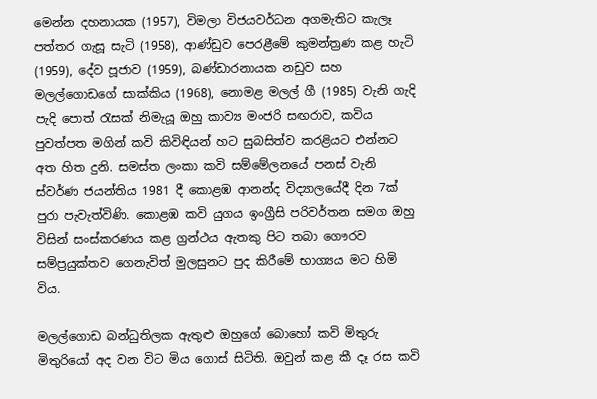මෙන්න දහනායක (1957), විමලා විජයවර්ධන අගමැතිට කැලෑ පත්තර ගැසූ සැටි (1958), ආණ්ඩුව පෙරළීමේ කුමන්ත්‍රණ කළ හැටි (1959), දේව පූජාව (1959), බණ්ඩාරනායක නඩුව සහ මලල්ගොඩගේ සාක්කිය (1968), නොමළ මලල් ගී (1985) වැනි ගැදි පැදි පොත් රැසක් නිමැයූ ඔහු කාව්‍ය මංජරි සඟරාව, කවිය පුවත්පත මගින් කවි කිවිඳියන් හට සුබසිත්ව කරළියට එන්නට අත හිත දුනි. සමස්ත ලංකා කවි සම්මේලනයේ පනස් වැනි ස්වර්ණ ජයන්තිය 1981 දී කොළඹ ආනන්ද විද්‍යාලයේදී දින 7ක් පුරා පැවැත්විණි. කොළඹ කවි යුගය ඉංග්‍රීසි පරිවර්තන සමග ඔහු විසින් සංස්කරණය කළ ග්‍රන්ථය ඇතකු පිට තබා ගෞරව සම්ප්‍රයුක්තව ගෙනැවිත් මුලසුනට පුද කිරීමේ භාග්‍යය මට හිමි විය.

මලල්ගොඩ බන්ධුතිලක ඇතුළු ඔහුගේ බොහෝ කවි මිතුරු මිතුරියෝ අද වන විට මිය ගොස් සිටිති. ඔවුන් කළ කී දෑ රස කවි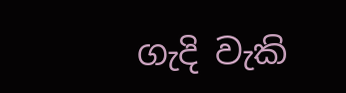ගැදි වැකි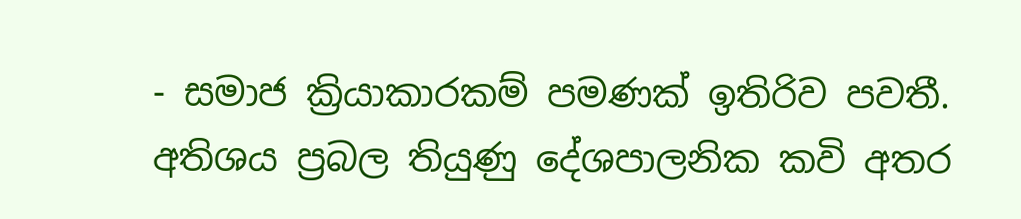- සමාජ ක්‍රියාකාරකම් පමණක් ඉතිරිව පවතී. අතිශය ප්‍රබල තියුණු දේශපාලනික කවි අතර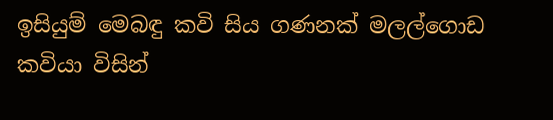ඉසියුම් මෙබඳු කවි සිය ගණනක් මලල්ගොඩ කවියා විසින්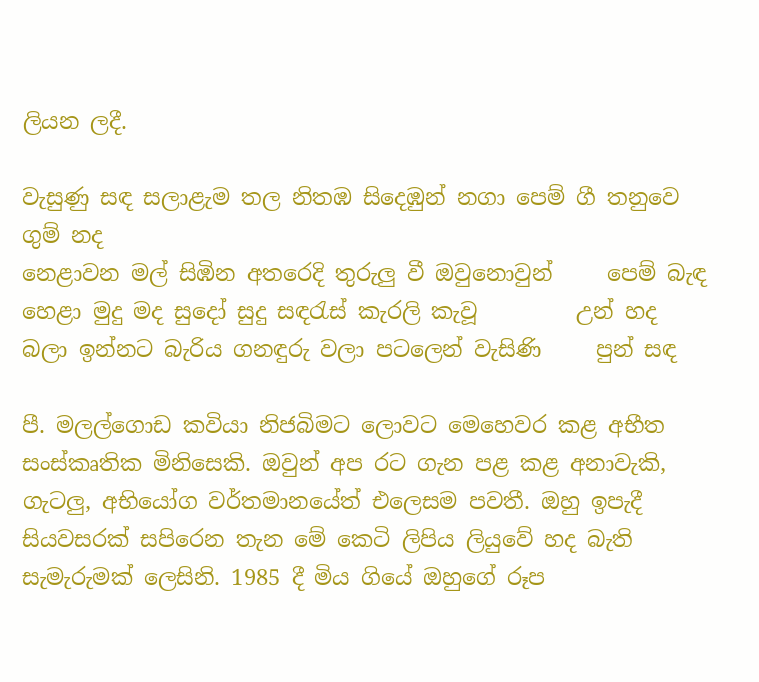ලියන ලදී.

වැසුණු සඳ සලාළැම තල නිතඹ සිදෙඹුන් නගා පෙම් ගී තනුවෙ     ගුම් නද
නෙළාවන මල් සිඹින අතරෙදි තුරුලු වී ඔවුනොවුන්     පෙම් බැඳ
හෙළා මුදු මද සුදෝ සුදු සඳරැස් කැරලි කැවූ         උන් හද
බලා ඉන්නට බැරිය ගනඳුරු වලා පටලෙන් වැසිණි     පුන් සඳ

පී. මලල්ගොඩ කවියා නිජබිමට ලොවට මෙහෙවර කළ අභීත සංස්කෘතික මිනිසෙකි. ඔවුන් අප රට ගැන පළ කළ අනාවැකි, ගැටලු, අභියෝග වර්තමානයේත් එලෙසම පවතී. ඔහු ඉපැදී සියවසරක් සපිරෙන තැන මේ කෙටි ලිපිය ලියුවේ හද බැති සැමැරුමක් ලෙසිනි. 1985 දී මිය ගියේ ඔහුගේ රූප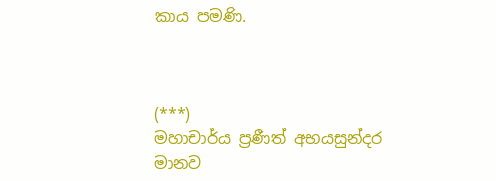කාය පමණි.



(***)
මහාචාර්ය ප්‍රණීත් අභයසුන්දර
මානව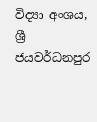විද්‍යා අංශය, ශ්‍රී ජයවර්ධනපුර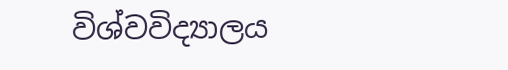විශ්වවිද්‍යාලය